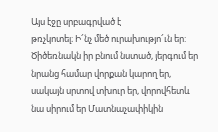Այս էջը սրբագրված է
թռչկոտել։ Ի՜նչ մեծ ուրախությո՜ւն եր: Ծիծեռնակն իր բնում նստած, յերգում եր նրանց համար վորքան կարող եր, սակայն սրտով տխուր եր, վորովհետև նա սիրում եր Մատնաչափիկին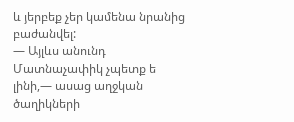և յերբեք չեր կամենա նրանից բաժանվել:
— Այլևս անունդ Մատնաչափիկ չպետք ե լինի,— ասաց աղջկան ծաղիկների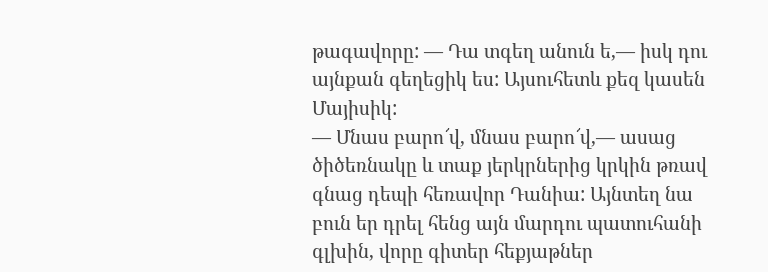թագավորը: — Դա տգեղ անուն ե,— իսկ դու այնքան գեղեցիկ ես: Այսուհետև քեզ կասեն Մայիսիկ:
— Մնաս բարո՜վ, մնաս բարո՜վ,— ասաց ծիծեռնակը և տաք յերկրներից կրկին թռավ գնաց դեպի հեռավոր Դանիա: Այնտեղ նա բուն եր դրել հենց այն մարդու պատուհանի գլխին, վորը գիտեր հեքյաթներ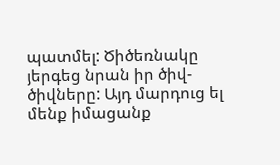պատմել: Ծիծեռնակը յերգեց նրան իր ծիվ-ծիվները: Այդ մարդուց ել մենք իմացանք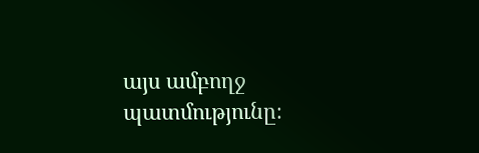այս ամբողջ պատմությունը։